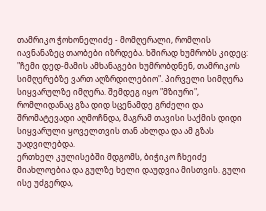თამრიკო ჭოხონელიძე - მომღერალი, რომლის იავნანაზეც თაობები იზრდება. ხშირად ხუმრობს კიდეც: "ჩემი დედ-მამის ამხანაგები ხუმრობდნენ, თამრიკოს სიმღერებზე ვართ აღზრდილებიო". პირველი სიმღერა სიყვარულზე იმღერა. შემდეგ იყო "მზიური", რომლიდანაც გზა დიდ სცენამდე გრძელი და შრომატევადი აღმოჩნდა, მაგრამ თავისი საქმის დიდი სიყვარული ყოველთვის თან ახლდა და ამ გზას უადვილებდა.
ერთხელ კულისებში მდგომს, ბიჭიკო ჩხეიძე მიახლოებია და გულზე ხელი დაუდვია მისთვის. გული ისე უძგერდა,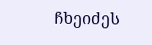ჩხეიძეს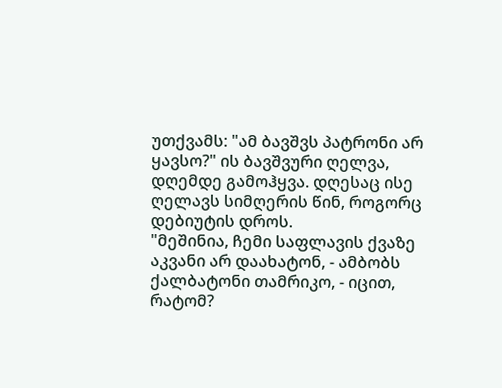უთქვამს: "ამ ბავშვს პატრონი არ ყავსო?" ის ბავშვური ღელვა, დღემდე გამოჰყვა. დღესაც ისე ღელავს სიმღერის წინ, როგორც დებიუტის დროს.
"მეშინია, ჩემი საფლავის ქვაზე აკვანი არ დაახატონ, - ამბობს ქალბატონი თამრიკო, - იცით, რატომ?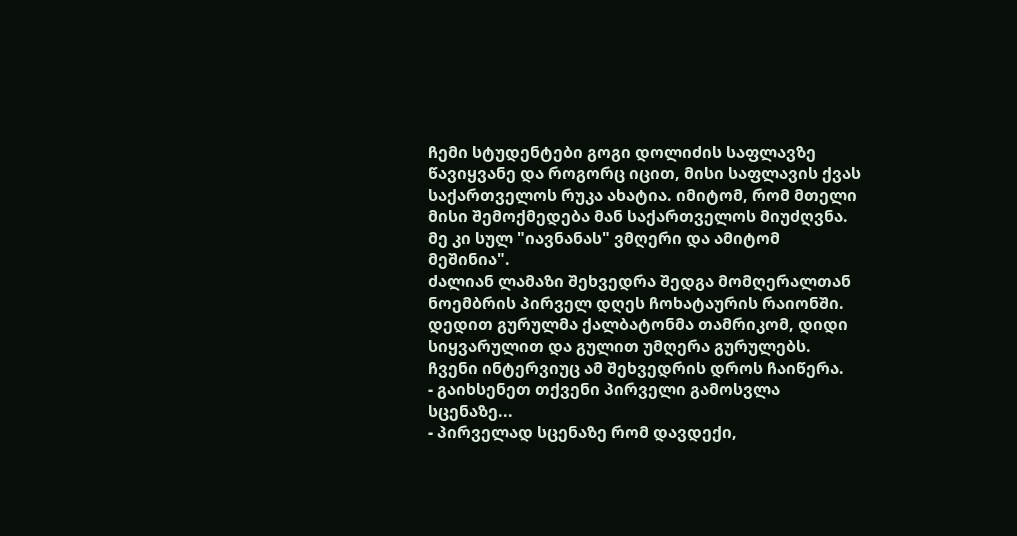ჩემი სტუდენტები გოგი დოლიძის საფლავზე წავიყვანე და როგორც იცით, მისი საფლავის ქვას საქართველოს რუკა ახატია. იმიტომ, რომ მთელი მისი შემოქმედება მან საქართველოს მიუძღვნა. მე კი სულ "იავნანას" ვმღერი და ამიტომ მეშინია".
ძალიან ლამაზი შეხვედრა შედგა მომღერალთან ნოემბრის პირველ დღეს ჩოხატაურის რაიონში. დედით გურულმა ქალბატონმა თამრიკომ, დიდი სიყვარულით და გულით უმღერა გურულებს. ჩვენი ინტერვიუც ამ შეხვედრის დროს ჩაიწერა.
- გაიხსენეთ თქვენი პირველი გამოსვლა სცენაზე...
- პირველად სცენაზე რომ დავდექი,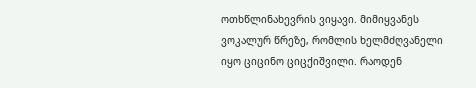ოთხწლინახევრის ვიყავი. მიმიყვანეს ვოკალურ წრეზე, რომლის ხელმძღვანელი იყო ციცინო ციცქიშვილი. რაოდენ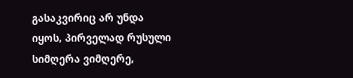გასაკვირიც არ უნდა იყოს, პირველად რუსული სიმღერა ვიმღერე,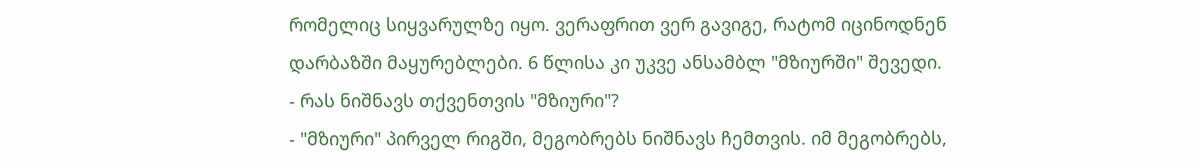რომელიც სიყვარულზე იყო. ვერაფრით ვერ გავიგე, რატომ იცინოდნენ დარბაზში მაყურებლები. 6 წლისა კი უკვე ანსამბლ "მზიურში" შევედი.
- რას ნიშნავს თქვენთვის "მზიური"?
- "მზიური" პირველ რიგში, მეგობრებს ნიშნავს ჩემთვის. იმ მეგობრებს,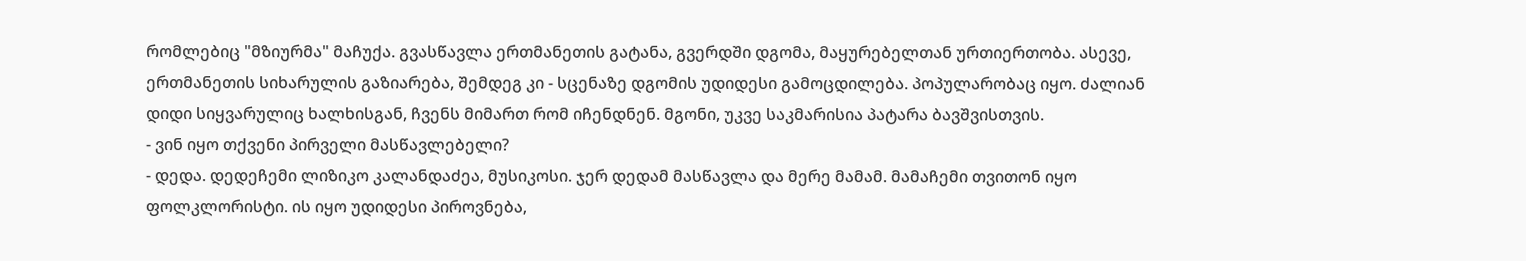რომლებიც "მზიურმა" მაჩუქა. გვასწავლა ერთმანეთის გატანა, გვერდში დგომა, მაყურებელთან ურთიერთობა. ასევე, ერთმანეთის სიხარულის გაზიარება, შემდეგ კი - სცენაზე დგომის უდიდესი გამოცდილება. პოპულარობაც იყო. ძალიან დიდი სიყვარულიც ხალხისგან, ჩვენს მიმართ რომ იჩენდნენ. მგონი, უკვე საკმარისია პატარა ბავშვისთვის.
- ვინ იყო თქვენი პირველი მასწავლებელი?
- დედა. დედეჩემი ლიზიკო კალანდაძეა, მუსიკოსი. ჯერ დედამ მასწავლა და მერე მამამ. მამაჩემი თვითონ იყო ფოლკლორისტი. ის იყო უდიდესი პიროვნება,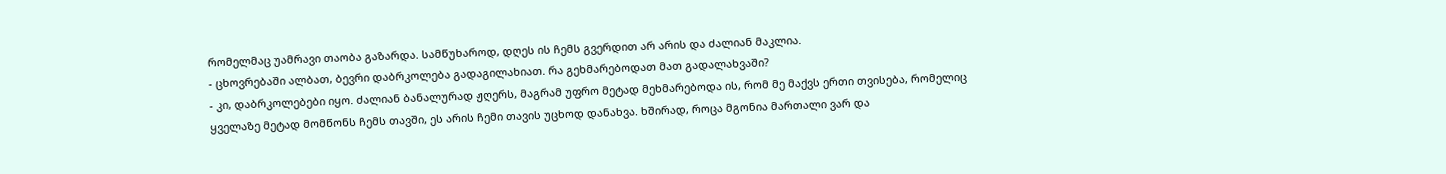რომელმაც უამრავი თაობა გაზარდა. სამწუხაროდ, დღეს ის ჩემს გვერდით არ არის და ძალიან მაკლია.
- ცხოვრებაში ალბათ, ბევრი დაბრკოლება გადაგილახიათ. რა გეხმარებოდათ მათ გადალახვაში?
- კი, დაბრკოლებები იყო. ძალიან ბანალურად ჟღერს, მაგრამ უფრო მეტად მეხმარებოდა ის, რომ მე მაქვს ერთი თვისება, რომელიც ყველაზე მეტად მომწონს ჩემს თავში, ეს არის ჩემი თავის უცხოდ დანახვა. ხშირად, როცა მგონია მართალი ვარ და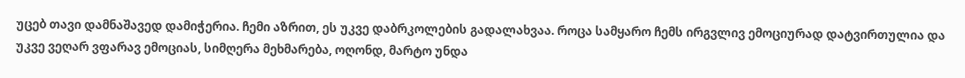უცებ თავი დამნაშავედ დამიჭერია. ჩემი აზრით, ეს უკვე დაბრკოლების გადალახვაა. როცა სამყარო ჩემს ირგვლივ ემოციურად დატვირთულია და უკვე ვეღარ ვფარავ ემოციას, სიმღერა მეხმარება, ოღონდ, მარტო უნდა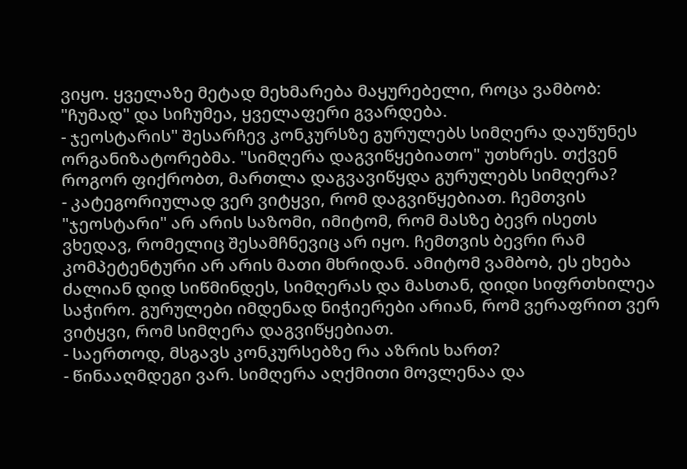ვიყო. ყველაზე მეტად მეხმარება მაყურებელი, როცა ვამბობ: "ჩუმად" და სიჩუმეა, ყველაფერი გვარდება.
- ჯეოსტარის" შესარჩევ კონკურსზე გურულებს სიმღერა დაუწუნეს ორგანიზატორებმა. "სიმღერა დაგვიწყებიათო" უთხრეს. თქვენ როგორ ფიქრობთ, მართლა დაგვავიწყდა გურულებს სიმღერა?
- კატეგორიულად ვერ ვიტყვი, რომ დაგვიწყებიათ. ჩემთვის "ჯეოსტარი" არ არის საზომი, იმიტომ, რომ მასზე ბევრ ისეთს ვხედავ, რომელიც შესამჩნევიც არ იყო. ჩემთვის ბევრი რამ კომპეტენტური არ არის მათი მხრიდან. ამიტომ ვამბობ, ეს ეხება ძალიან დიდ სიწმინდეს, სიმღერას და მასთან, დიდი სიფრთხილეა საჭირო. გურულები იმდენად ნიჭიერები არიან, რომ ვერაფრით ვერ ვიტყვი, რომ სიმღერა დაგვიწყებიათ.
- საერთოდ, მსგავს კონკურსებზე რა აზრის ხართ?
- წინააღმდეგი ვარ. სიმღერა აღქმითი მოვლენაა და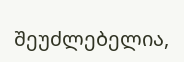შეუძლებელია,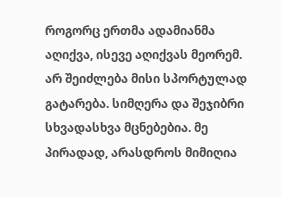როგორც ერთმა ადამიანმა აღიქვა, ისევე აღიქვას მეორემ. არ შეიძლება მისი სპორტულად გატარება. სიმღერა და შეჯიბრი სხვადასხვა მცნებებია. მე პირადად, არასდროს მიმიღია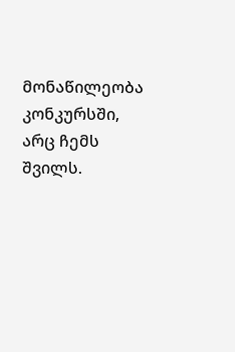მონაწილეობა კონკურსში, არც ჩემს შვილს.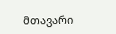მთავარი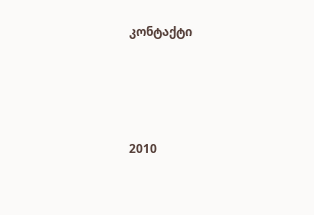კონტაქტი




2010